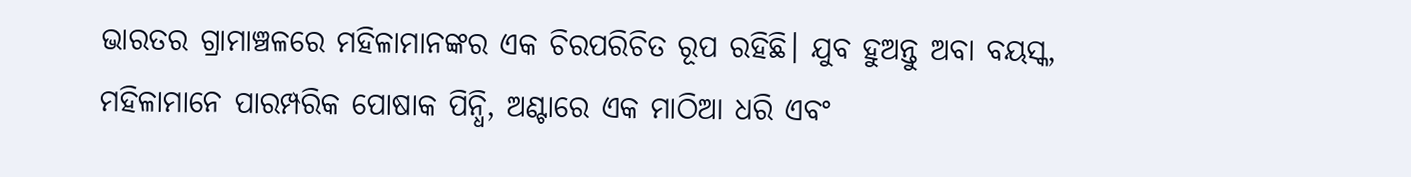ଭାରତର ଗ୍ରାମାଞ୍ଚଳରେ ମହିଳାମାନଙ୍କର ଏକ ଚିରପରିଚିତ ରୂପ ରହିଛି। ଯୁବ ହୁଅନ୍ତୁ ଅବା ବୟସ୍କ, ମହିଳାମାନେ ପାରମ୍ପରିକ ପୋଷାକ ପିନ୍ଧି, ଅଣ୍ଟାରେ ଏକ ମାଠିଆ ଧରି ଏବଂ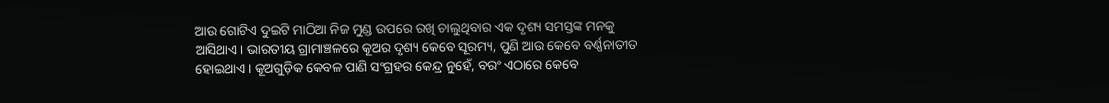ଆଉ ଗୋଟିଏ ଦୁଇଟି ମାଠିଆ ନିଜ ମୁଣ୍ଡ ଉପରେ ରଖି ଚାଲୁଥିବାର ଏକ ଦୃଶ୍ୟ ସମସ୍ତଙ୍କ ମନକୁ ଆସିଥାଏ। ଭାରତୀୟ ଗ୍ରାମାଞ୍ଚଳରେ କୂଅର ଦୃଶ୍ୟ କେବେ ସୂରମ୍ୟ, ପୁଣି ଆଉ କେବେ ବର୍ଣ୍ଣନାତୀତ ହୋଇଥାଏ। କୂଅଗୁଡ଼ିକ କେବଳ ପାଣି ସଂଗ୍ରହର କେନ୍ଦ୍ର ନୁହେଁ, ବରଂ ଏଠାରେ କେବେ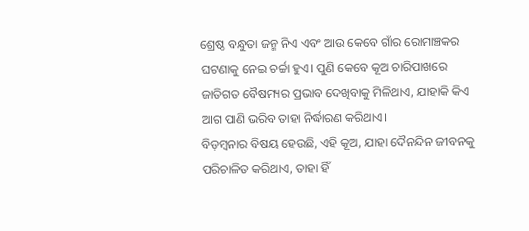ଶ୍ରେଷ୍ଠ ବନ୍ଧୁତା ଜନ୍ମ ନିଏ ଏବଂ ଆଉ କେବେ ଗାଁର ରୋମାଞ୍ଚକର ଘଟଣାକୁ ନେଇ ଚର୍ଚ୍ଚା ହୁଏ। ପୁଣି କେବେ କୂଅ ଚାରିପାଖରେ ଜାତିଗତ ବୈଷମ୍ୟର ପ୍ରଭାବ ଦେଖିବାକୁ ମିଳିଥାଏ, ଯାହାକି କିଏ ଆଗ ପାଣି ଭରିବ ତାହା ନିର୍ଦ୍ଧାରଣ କରିଥାଏ।
ବିଡ଼ମ୍ବନାର ବିଷୟ ହେଉଛି, ଏହି କୂଅ, ଯାହା ଦୈନନ୍ଦିନ ଜୀବନକୁ ପରିଚାଳିତ କରିଥାଏ, ତାହା ହିଁ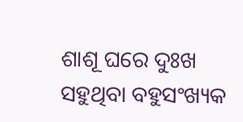ଶାଶୂ ଘରେ ଦୁଃଖ ସହୁଥିବା ବହୁସଂଖ୍ୟକ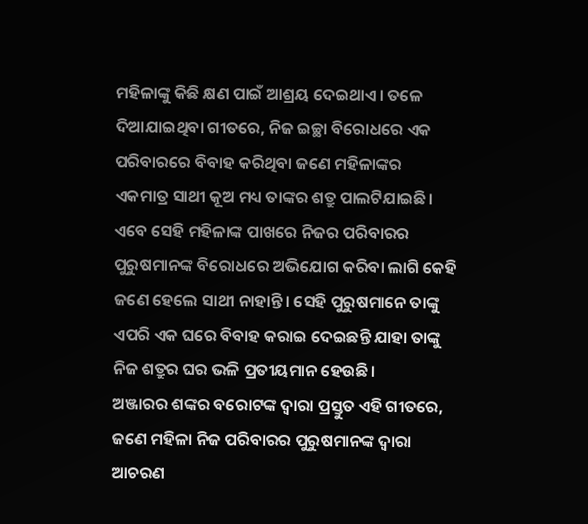ମହିଳାଙ୍କୁ କିଛି କ୍ଷଣ ପାଇଁ ଆଶ୍ରୟ ଦେଇଥାଏ। ତଳେ ଦିଆଯାଇଥିବା ଗୀତରେ, ନିଜ ଇଚ୍ଛା ବିରୋଧରେ ଏକ ପରିବାରରେ ବିବାହ କରିଥିବା ଜଣେ ମହିଳାଙ୍କର ଏକମାତ୍ର ସାଥୀ କୂଅ ମଧ୍ୟ ତାଙ୍କର ଶତ୍ରୁ ପାଲଟିଯାଇଛି। ଏବେ ସେହି ମହିଳାଙ୍କ ପାଖରେ ନିଜର ପରିବାରର ପୁରୁଷମାନଙ୍କ ବିରୋଧରେ ଅଭିଯୋଗ କରିବା ଲାଗି କେହି ଜଣେ ହେଲେ ସାଥୀ ନାହାନ୍ତି। ସେହି ପୁରୁଷମାନେ ତାଙ୍କୁ ଏପରି ଏକ ଘରେ ବିବାହ କରାଇ ଦେଇଛନ୍ତି ଯାହା ତାଙ୍କୁ ନିଜ ଶତ୍ରୁର ଘର ଭଳି ପ୍ରତୀୟମାନ ହେଉଛି।
ଅଞ୍ଜାରର ଶଙ୍କର ବରୋଟଙ୍କ ଦ୍ୱାରା ପ୍ରସ୍ତୁତ ଏହି ଗୀତରେ, ଜଣେ ମହିଳା ନିଜ ପରିବାରର ପୁରୁଷମାନଙ୍କ ଦ୍ୱାରା ଆଚରଣ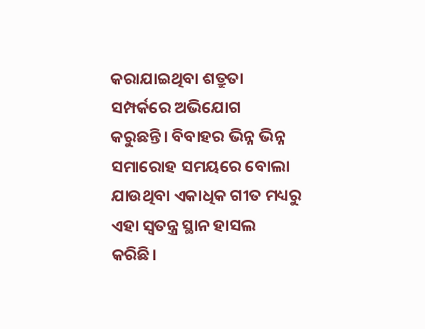କରାଯାଇଥିବା ଶତ୍ରୁତା ସମ୍ପର୍କରେ ଅଭିଯୋଗ କରୁଛନ୍ତି। ବିବାହର ଭିନ୍ନ ଭିନ୍ନ ସମାରୋହ ସମୟରେ ବୋଲା ଯାଉଥିବା ଏକାଧିକ ଗୀତ ମଧ୍ୟରୁ ଏହା ସ୍ୱତନ୍ତ୍ର ସ୍ଥାନ ହାସଲ କରିଛି।